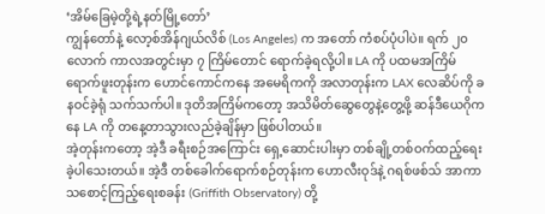‘အိမ်ခြေမဲ့တို့ရဲ့နတ်မြို့တော်’
ကျွန်တော်နဲ့ လော့စ်အိန်ဂျယ်လိစ် (Los Angeles) က အတော် ကံစပ်ပုံပါပဲ။ ရက် ၂၀ လောက် ကာလအတွင်းမှာ ၇ ကြိမ်တောင် ရောက်ခဲ့ရလို့ပါ။ LA ကို ပထမအကြိမ် ရောက်ဖူးတုန်းက ဟောင်ကောင်ကနေ အမေရိကကို အလာတုန်းက LAX လေဆိပ်ကို ခနဝင်ခဲ့ရုံ သက်သက်ပါ။ ဒုတိအကြိမ်ကတော့ အသိမိတ်ဆွေတွေနဲ့တွေ့ဖို့ ဆန်ဒီယေဂိုကနေ LA ကို တနေ့တာသွားလည်ခဲ့ချိန်မှာ ဖြစ်ပါတယ်။
အဲ့တုန်းကတော့ အဲ့ဒီ ခရီးစဉ်အကြောင်း ရှေ့ဆောင်းပါးမှာ တစ်ချို့တစ်ဝက်ထည့်ရေးခဲ့ပါသေးတယ်။ အဲ့ဒီ တစ်ခေါက်ရောက်စဉ်တုန်းက ဟောလီးဝုဒ်နဲ့ ဂရစ်ဖစ်သ် အာကာသစောင့်ကြည့်ရေးစခန်း (Griffith Observatory) တို့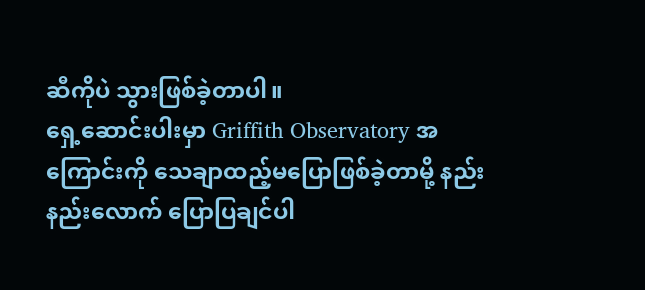ဆီကိုပဲ သွားဖြစ်ခဲ့တာပါ။
ရှေ့ဆောင်းပါးမှာ Griffith Observatory အကြောင်းကို သေချာထည့်မပြောဖြစ်ခဲ့တာမို့ နည်းနည်းလောက် ပြောပြချင်ပါ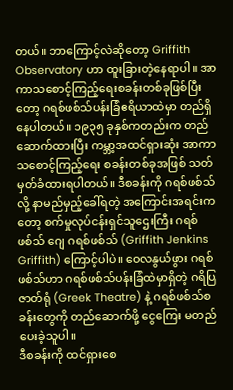တယ်။ ဘာကြောင့်လဲဆိုတော့ Griffith Observatory ဟာ ထူးခြားတဲ့နေရာပါ။ အာကာသစောင့်ကြည့်ရေးစခန်းတစ်ခုဖြစ်ပြီးတော့ ဂရစ်ဖစ်သ်ပန်းခြံဧရိယာထဲမှာ တည်ရှိနေပါတယ်။ ၁၉၃၅ ခုနှစ်ကတည်းက တည်ဆောက်ထားပြီး ကမ္ဘာ့အထင်ရှားဆုံး အာကာသစောင့်ကြည့်ရေး စခန်းတစ်ခုအဖြစ် သတ်မှတ်ခံထားရပါတယ်။ ဒီစခန်းကို ဂရစ်ဖစ်သ်လို့ နာမည်မှည့်ခေါ်ရတဲ့ အကြောင်းအရင်းကတော့ စက်မှုလုပ်ငန်းရှင်သူဌေးကြီး ဂရစ်ဖစ်သ် ဂျေ ဂရစ်ဖစ်သ် (Griffith Jenkins Griffith) ကြောင့်ပါပဲ။ ဝေလနွယ်ဖွား ဂရစ်ဖစ်သ်ဟာ ဂရစ်ဖစ်သ်ပန်းခြံထဲမှာရှိတဲ့ ဂရိပြဇာတ်ရုံ (Greek Theatre) နဲ့ ဂရစ်ဖစ်သ်စခန်းတွေကို တည်ဆောက်ဖို့ ငွေကြေး မတည်ပေးခဲ့သူပါ။
ဒီစခန်းကို ထင်ရှားစေ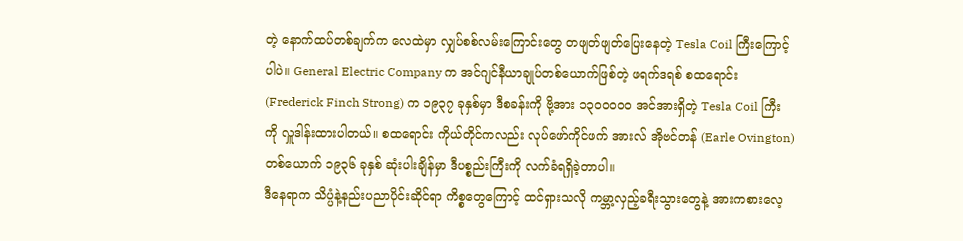တဲ့ နောက်ထပ်တစ်ချက်က လေထဲမှာ လျှပ်စစ်လမ်းကြောင်းတွေ တဖျတ်ဖျတ်ပြေးနေတဲ့ Tesla Coil ကြီးကြောင့်ပါပဲ။ General Electric Company က အင်ဂျင်နီယာချုပ်တစ်ယောက်ဖြစ်တဲ့ ဖရက်ဒရစ် စထရောင်း (Frederick Finch Strong) က ၁၉၃၇ ခုနှစ်မှာ ဒီစခန်းကို ဗို့အား ၁၃၀၀၀၀၀ အင်အားရှိတဲ့ Tesla Coil ကြီးကို လှူဒါန်းထားပါတယ်။ စထရောင်း ကိုယ်တိုင်ကလည်း လုပ်ဖော်ကိုင်ဖက် အားလ် အိုဗင်တန် (Earle Ovington) တစ်ယောက် ၁၉၃၆ ခုနှစ် ဆုံးပါးချိန်မှာ ဒီပစ္စည်းကြီးကို လက်ခံရရှိခဲ့တာပါ။
ဒီနေရာက သိပ္ပံနဲ့နည်းပညာပိုင်းဆိုင်ရာ ကိစ္စတွေကြောင့် ထင်ရှားသလို ကမ္ဘာ့လှည့်ခရီးသွားတွေနဲ့ အားကစားလေ့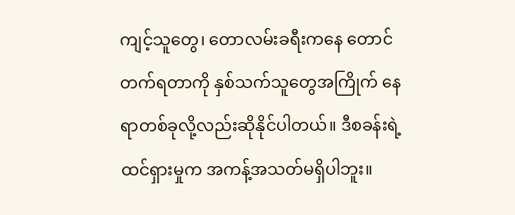ကျင့်သူတွေ၊ တောလမ်းခရီးကနေ တောင်တက်ရတာကို နှစ်သက်သူတွေအကြိုက် နေရာတစ်ခုလို့လည်းဆိုနိုင်ပါတယ်။ ဒီစခန်းရဲ့ ထင်ရှားမှုက အကန့်အသတ်မရှိပါဘူး။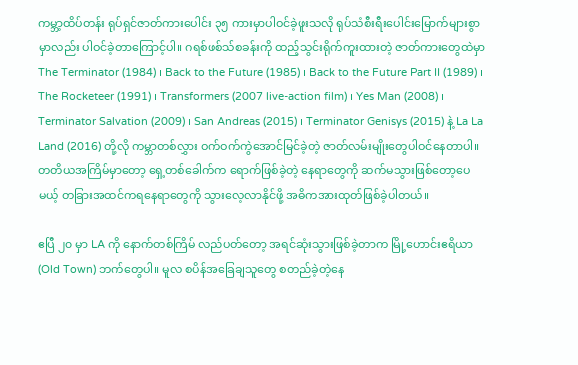ကမ္ဘာ့ထိပ်တန်း ရုပ်ရှင်ဇာတ်ကားပေါင်း ၃၅ ကားမှာပါဝင်ခဲ့ဖူးသလို ရုပ်သံစီးရီးပေါင်းမြောက်များစွာမှာလည်း ပါဝင်ခဲ့တာကြောင့်ပါ။ ဂရစ်ဖစ်သ်စခန်းကို ထည့်သွင်းရိုက်ကူးထားတဲ့ ဇာတ်ကားတွေထဲမှာ The Terminator (1984) ၊ Back to the Future (1985) ၊ Back to the Future Part II (1989) ၊ The Rocketeer (1991) ၊ Transformers (2007 live-action film) ၊ Yes Man (2008) ၊ Terminator Salvation (2009) ၊ San Andreas (2015) ၊ Terminator Genisys (2015) နဲ့ La La Land (2016) တို့လို ကမ္ဘာတစ်လွှား ဝက်ဝက်ကွဲအောင်မြင်ခဲ့တဲ့ ဇာတ်လမ်းမျိုးတွေပါဝင်နေတာပါ။
တတိယအကြိမ်မှာတော့ ရှေ့တစ်ခေါက်က ရောက်ဖြစ်ခဲ့တဲ့ နေရာတွေကို ဆက်မသွားဖြစ်တော့ပေမယ့် တခြားအထင်ကရနေရာတွေကို သွားလေ့လာနိုင်ဖို့ အဓိကအားထုတ်ဖြစ်ခဲ့ပါတယ်။

ဧပြီ ၂၀ မှာ LA ကို နောက်တစ်ကြိမ် လည်ပတ်တော့ အရင်ဆုံးသွားဖြစ်ခဲ့တာက မြို့ဟောင်းဧရိယာ (Old Town) ဘက်တွေပါ။ မူလ စပိန်အခြေချသူတွေ စတည်ခဲ့တဲ့နေ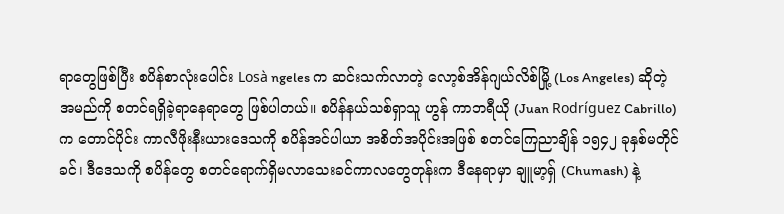ရာတွေဖြစ်ပြီး စပိန်စာလုံးပေါင်း Losà ngeles က ဆင်းသက်လာတဲ့ လော့စ်အိန်ဂျယ်လိစ်မြို့ (Los Angeles) ဆိုတဲ့ အမည်ကို စတင်ရရှိခဲ့ရာနေရာတွေ ဖြစ်ပါတယ်။ စပိန်နယ်သစ်ရှာသူ ဟွန် ကာဘရီယို (Juan Rodríguez Cabrillo) က တောင်ပိုင်း ကာလီဖိုးနီးယားဒေသကို စပိန်အင်ပါယာ အစိတ်အပိုင်းအဖြစ် စတင်ကြေညာချိန် ၁၅၄၂ ခုနှစ်မတိုင်ခင်၊ ဒီဒေသကို စပိန်တွေ စတင်ရောက်ရှိမလာသေးခင်ကာလတွေတုန်းက ဒီနေရာမှာ ချူမာ့ရှ် (Chumash) နဲ့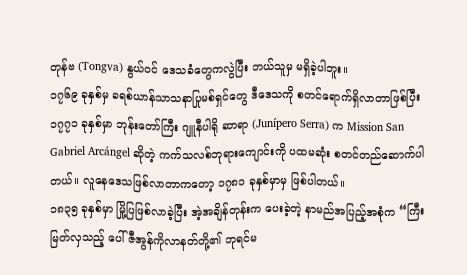တုန်ဗ (Tongva) နွယ်ဝင် ဒေသခံတွေကလွဲပြီး ဘယ်သူမှ မရှိခဲ့ပါဘူး။
၁၇၆၉ ခုနှစ်မှ ခရစ်ယာန်သာသနာပြုမစ်ရှင်တွေ ဒီဒေသကို စတင်ရောက်ရှိလာတာဖြစ်ပြီး ၁၇၇၁ ခုနှစ်မှာ ဘုန်းတော်ကြီး ဂျူနီပါရို ဆာရာ (Junípero Serra) က Mission San Gabriel Arcángel ဆိုတဲ့ ကက်သလစ်ဘုရားကျောင်းကို ပထမဆုံး စတင်တည်ဆောက်ပါတယ်။ လူနေဒေသဖြစ်လာတာကတော့ ၁၇၈၁ ခုနှစ်မှာမှ ဖြစ်ပါတယ်။
၁၈၃၅ ခုနှစ်မှာ မြို့ပြဖြစ်လာခဲ့ပြီး အဲ့အချိန်တုန်းက ပေးခဲ့တဲ့ နာမည်အပြည့်အစုံက “ကြီးမြတ်လှသည့် ပေါ်ဇီအွန်ကိုလာနတ်တို့၏ ဘုရင်မ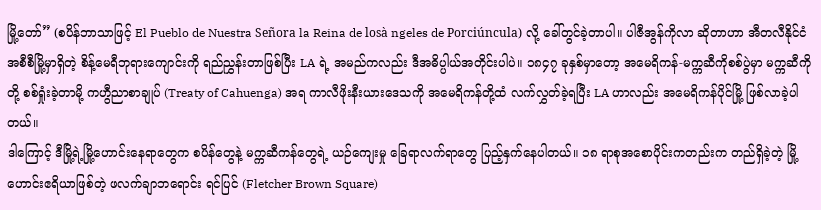မြို့တော်” (စပိန်ဘာသာဖြင့် El Pueblo de Nuestra Señora la Reina de losà ngeles de Porciúncula) လို့ ခေါ်တွင်ခဲ့တာပါ။ ပါဇီအွန်ကိုလာ ဆိုတာဟာ အီတလီနိုင်ငံ အစီစီမြို့မှာရှိတဲ့ စိန့်မေရီဘုရားကျောင်းကို ရည်ညွှန်းတာဖြစ်ပြီး LA ရဲ့ အမည်ကလည်း ဒီအဓိပ္ပါယ်အတိုင်းပါပဲ။ ၁၈၄၇ ခုနှစ်မှာတော့ အမေရိကန်-မက္ကဆီကိုစစ်ပွဲမှာ မက္ကဆီကိုတို့ စစ်ရှုံးခဲ့တာမို့ ကဟွီညာစာချုပ် (Treaty of Cahuenga) အရ ကာလီဖိုးနီးယားဒေသကို အမေရိကန်တို့ထံ လက်လွှတ်ခဲ့ရပြီး LA ဟာလည်း အမေရိကန်ပိုင်မြို့ ဖြစ်လာခဲ့ပါတယ်။
ဒါကြောင့် ဒီမြို့ရဲ့မြို့ဟောင်းနေရာတွေက စပိန်တွေနဲ့ မက္ကဆီကန်တွေရဲ့ ယဉ်ကျေးမှု ခြေရာလက်ရာတွေ ပြည့်နှက်နေပါတယ်။ ၁၈ ရာစုအစောပိုင်းကတည်းက တည်ရှိခဲ့တဲ့ မြို့ဟောင်းဧရိယာဖြစ်တဲ့ ဖလက်ချာဘရောင်း ရင်ပြင် (Fletcher Brown Square)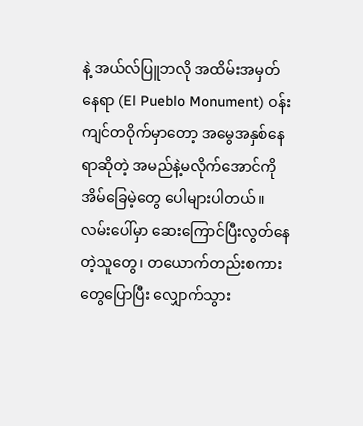နဲ့ အယ်လ်ပြူဘလို အထိမ်းအမှတ်နေရာ (El Pueblo Monument) ဝန်းကျင်တဝိုက်မှာတော့ အမွေအနှစ်နေရာဆိုတဲ့ အမည်နဲ့မလိုက်အောင်ကို အိမ်ခြေမဲ့တွေ ပေါများပါတယ်။
လမ်းပေါ်မှာ ဆေးကြောင်ပြီးလွတ်နေတဲ့သူတွေ၊ တယောက်တည်းစကားတွေပြောပြီး လျှောက်သွား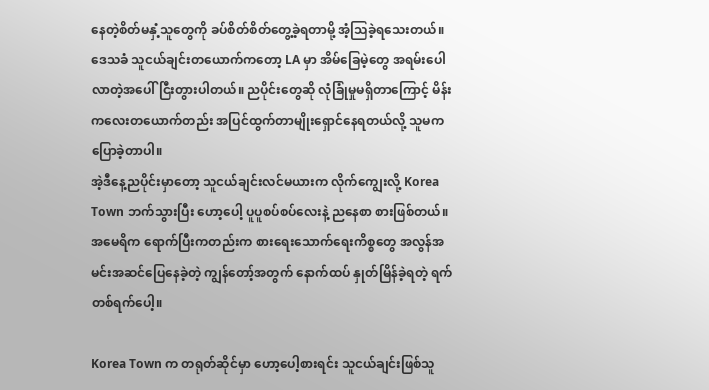နေတဲ့စိတ်မနှံ့သူတွေကို ခပ်စိတ်စိတ်တွေ့ခဲ့ရတာမို့ အံ့သြခဲ့ရသေးတယ်။ ဒေသခံ သူငယ်ချင်းတယောက်ကတော့ LA မှာ အိမ်ခြေမဲ့တွေ အရမ်းပေါလာတဲ့အပေါ် ငြီးတွားပါတယ်။ ညပိုင်းတွေဆို လုံခြုံမှုမရှိတာကြောင့် မိန်းကလေးတယောက်တည်း အပြင်ထွက်တာမျိုးရှောင်နေရတယ်လို့ သူမကပြောခဲ့တာပါ။
အဲ့ဒီနေ့ညပိုင်းမှာတော့ သူငယ်ချင်းလင်မယားက လိုက်ကျွေးလို့ Korea Town ဘက်သွားပြီး ဟော့ပေါ့ ပူပူစပ်စပ်လေးနဲ့ ညနေစာ စားဖြစ်တယ်။ အမေရိက ရောက်ပြီးကတည်းက စားရေးသောက်ရေးကိစ္စတွေ အလွန်အမင်းအဆင်ပြေနေခဲ့တဲ့ ကျွန်တော့်အတွက် နောက်ထပ် နှုတ်မြိန်ခဲ့ရတဲ့ ရက်တစ်ရက်ပေါ့။

Korea Town က တရုတ်ဆိုင်မှာ ဟော့ပေါ့စားရင်း သူငယ်ချင်းဖြစ်သူ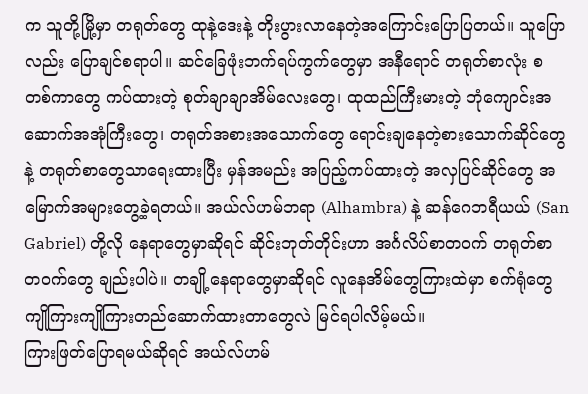က သူတို့မြို့မှာ တရုတ်တွေ ထုနဲ့ဒေးနဲ့ တိုးပွားလာနေတဲ့အကြောင်းပြောပြတယ်။ သူပြောလည်း ပြောချင်စရာပါ။ ဆင်ခြေဖုံးဘက်ရပ်ကွက်တွေမှာ အနီရောင် တရုတ်စာလုံး စတစ်ကာတွေ ကပ်ထားတဲ့ စုတ်ချာချာအိမ်လေးတွေ၊ ထုထည်ကြီးမားတဲ့ ဘုံကျောင်းအဆောက်အအုံကြီးတွေ၊ တရုတ်အစားအသောက်တွေ ရောင်းချနေတဲ့စားသောက်ဆိုင်တွေနဲ့ တရုတ်စာတွေသာရေးထားပြီး မှန်အမည်း အပြည့်ကပ်ထားတဲ့ အလှပြင်ဆိုင်တွေ အမြောက်အများတွေ့ခဲ့ရတယ်။ အယ်လ်ဟမ်ဘရာ (Alhambra) နဲ့ ဆန်ဂေဘရီယယ် (San Gabriel) တို့လို နေရာတွေမှာဆိုရင် ဆိုင်းဘုတ်တိုင်းဟာ အင်္ဂလိပ်စာတဝက် တရုတ်စာတဝက်တွေ ချည်းပါပဲ။ တချို့နေရာတွေမှာဆိုရင် လူနေအိမ်တွေကြားထဲမှာ စက်ရုံတွေ ကျိုကြားကျိုကြားတည်ဆောက်ထားတာတွေလဲ မြင်ရပါလိမ့်မယ်။
ကြားဖြတ်ပြောရမယ်ဆိုရင် အယ်လ်ဟမ်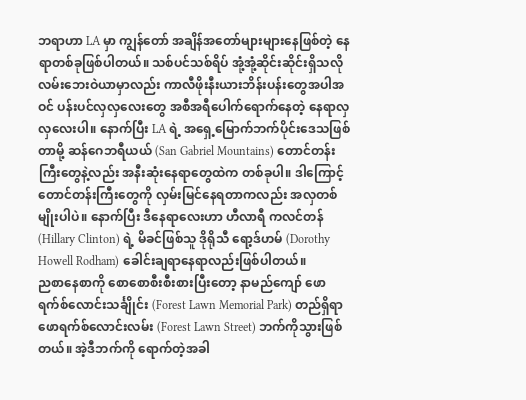ဘရာဟာ LA မှာ ကျွန်တော် အချိန်အတော်များများနေဖြစ်တဲ့ နေရာတစ်ခုဖြစ်ပါတယ်။ သစ်ပင်သစ်ရိပ် အုံ့အုံ့ဆိုင်းဆိုင်းရှိသလို လမ်းဘေးဝဲယာမှာလည်း ကာလီဖိုးနီးယားဘိန်းပန်းတွေအပါအဝင် ပန်းပင်လှလှလေးတွေ အစီအရီပေါက်ရောက်နေတဲ့ နေရာလှလှလေးပါ။ နောက်ပြီး LA ရဲ့ အရှေ့မြောက်ဘက်ပိုင်းဒေသဖြစ်တာမို့ ဆန်ဂေဘရီယယ် (San Gabriel Mountains) တောင်တန်းကြီးတွေနဲ့လည်း အနီးဆုံးနေရာတွေထဲက တစ်ခုပါ။ ဒါကြောင့် တောင်တန်းကြီးတွေကို လှမ်းမြင်နေရတာကလည်း အလှတစ်မျိုးပါပဲ။ နောက်ပြီး ဒီနေရာလေးဟာ ဟီလာရီ ကလင်တန် (Hillary Clinton) ရဲ့ မိခင်ဖြစ်သူ ဒိုရိုသီ ရော့ဒ်ဟမ် (Dorothy Howell Rodham) ခေါင်းချရာနေရာလည်းဖြစ်ပါတယ်။
ညစာနေစာကို စောစောစီးစီးစားပြီးတော့ နာမည်ကျော် ဖောရက်စ်လောင်းသင်္ချိုင်း (Forest Lawn Memorial Park) တည်ရှိရာ ဖောရက်စ်လောင်းလမ်း (Forest Lawn Street) ဘက်ကိုသွားဖြစ်တယ်။ အဲ့ဒီဘက်ကို ရောက်တဲ့အခါ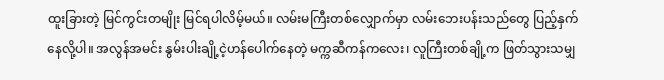ထူးခြားတဲ့ မြင်ကွင်းတမျိုး မြင်ရပါလိမ့်မယ်။ လမ်းမကြီးတစ်လျှောက်မှာ လမ်းဘေးပန်းသည်တွေ ပြည့်နှက်နေလို့ပါ။ အလွန်အမင်း နွမ်းပါးချို့ငဲ့ဟန်ပေါက်နေတဲ့ မက္ကဆီကန်ကလေး၊ လူကြီးတစ်ချို့က ဖြတ်သွားသမျှ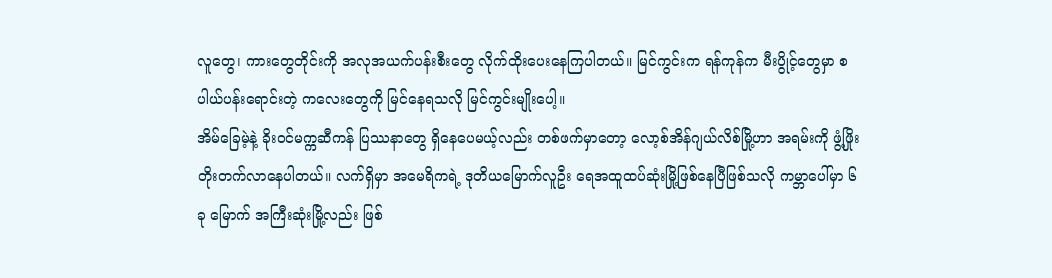လူတွေ၊ ကားတွေတိုင်းကို အလုအယက်ပန်းစီးတွေ လိုက်ထိုးပေးနေကြပါတယ်။ မြင်ကွင်းက ရန်ကုန်က မီးပွိုင့်တွေမှာ စပါယ်ပန်းရောင်းတဲ့ ကလေးတွေကို မြင်နေရသလို မြင်ကွင်းမျိုးပေါ့။
အိမ်ခြေမဲ့နဲ့ ခိုးဝင်မက္ကဆီကန် ပြဿနာတွေ ရှိနေပေမယ့်လည်း တစ်ဖက်မှာတော့ လော့စ်အိန်ဂျယ်လိစ်မြို့ဟာ အရမ်းကို ဖွံ့ဖြိုးတိုးတက်လာနေပါတယ်။ လက်ရှိမှာ အမေရိကရဲ့ ဒုတိယမြောက်လူဦး ရေအထူထပ်ဆုံးမြို့ဖြစ်နေပြီဖြစ်သလို ကမ္ဘာပေါ်မှာ ၆ ခု မြောက် အကြီးဆုံးမြို့လည်း ဖြစ်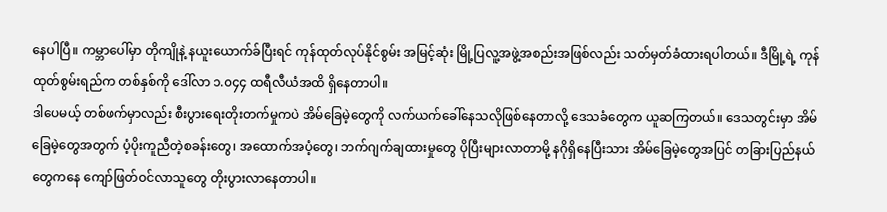နေပါပြီ။ ကမ္ဘာပေါ်မှာ တိုကျိုနဲ့ နယူးယောက်ခ်ပြီးရင် ကုန်ထုတ်လုပ်နိုင်စွမ်း အမြင့်ဆုံး မြို့ပြလူ့အဖွဲ့အစည်းအဖြစ်လည်း သတ်မှတ်ခံထားရပါတယ်။ ဒီမြို့ရဲ့ ကုန်ထုတ်စွမ်းရည်က တစ်နှစ်ကို ဒေါ်လာ ၁.၀၄၄ ထရီလီယံအထိ ရှိနေတာပါ။
ဒါပေမယ့် တစ်ဖက်မှာလည်း စီးပွားရေးတိုးတက်မှုကပဲ အိမ်ခြေမဲ့တွေကို လက်ယက်ခေါ်နေသလိုဖြစ်နေတာလို့ ဒေသခံတွေက ယူဆကြတယ်။ ဒေသတွင်းမှာ အိမ်ခြေမဲ့တွေအတွက် ပံ့ပိုးကူညီတဲ့စခန်းတွေ၊ အထောက်အပံ့တွေ၊ ဘက်ဂျက်ချထားမှုတွေ ပိုပြီးများလာတာမို့ နဂိုရှိနေပြီးသား အိမ်ခြေမဲ့တွေအပြင် တခြားပြည်နယ်တွေကနေ ကျော်ဖြတ်ဝင်လာသူတွေ တိုးပွားလာနေတာပါ။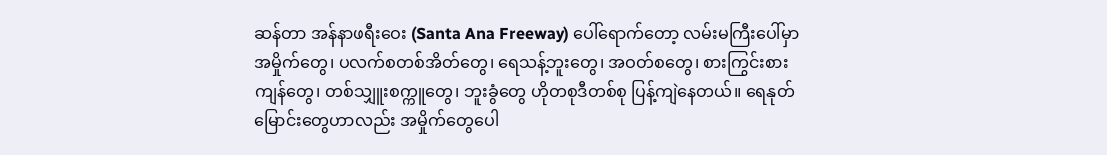ဆန်တာ အန်နာဖရီးဝေး (Santa Ana Freeway) ပေါ်ရောက်တော့ လမ်းမကြီးပေါ်မှာ အမှိုက်တွေ၊ ပလက်စတစ်အိတ်တွေ၊ ရေသန့်ဘူးတွေ၊ အဝတ်စတွေ၊ စားကြွင်းစားကျန်တွေ၊ တစ်သျှူးစက္ကူတွေ၊ ဘူးခွံတွေ ဟိုတစုဒီတစ်စု ပြန့်ကျဲနေတယ်။ ရေနုတ်မြောင်းတွေဟာလည်း အမှိုက်တွေပေါ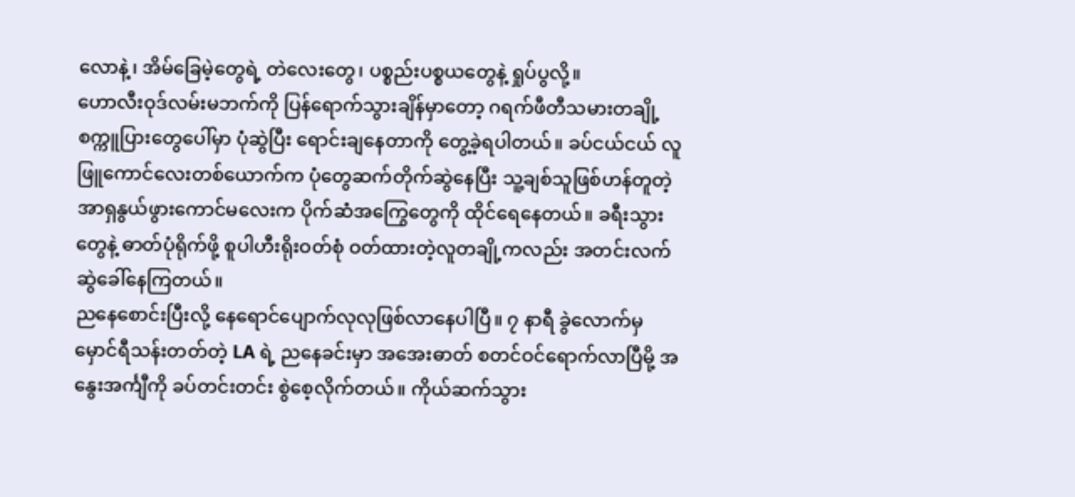လောနဲ့၊ အိမ်ခြေမဲ့တွေရဲ့ တဲလေးတွေ၊ ပစ္စည်းပစ္စယတွေနဲ့ ရှုပ်ပွလို့။
ဟောလီးဝုဒ်လမ်းမဘက်ကို ပြန်ရောက်သွားချိန်မှာတော့ ဂရက်ဖီတီသမားတချို့ စက္ကူပြားတွေပေါ်မှာ ပုံဆွဲပြီး ရောင်းချနေတာကို တွေ့ခဲ့ရပါတယ်။ ခပ်ငယ်ငယ် လူဖြူကောင်လေးတစ်ယောက်က ပုံတွေဆက်တိုက်ဆွဲနေပြီး သူ့ချစ်သူဖြစ်ဟန်တူတဲ့ အာရှနွယ်ဖွားကောင်မလေးက ပိုက်ဆံအကြွေတွေကို ထိုင်ရေနေတယ်။ ခရီးသွားတွေနဲ့ ဓာတ်ပုံရိုက်ဖို့ စူပါဟီးရိုးဝတ်စုံ ဝတ်ထားတဲ့လူတချို့ကလည်း အတင်းလက်ဆွဲခေါ်နေကြတယ်။
ညနေစောင်းပြီးလို့ နေရောင်ပျောက်လုလုဖြစ်လာနေပါပြီ။ ၇ နာရီ ခွဲလောက်မှ မှောင်ရီသန်းတတ်တဲ့ LA ရဲ့ ညနေခင်းမှာ အအေးဓာတ် စတင်ဝင်ရောက်လာပြီမို့ အနွေးအင်္ကျီကို ခပ်တင်းတင်း စွဲစေ့လိုက်တယ်။ ကိုယ်ဆက်သွား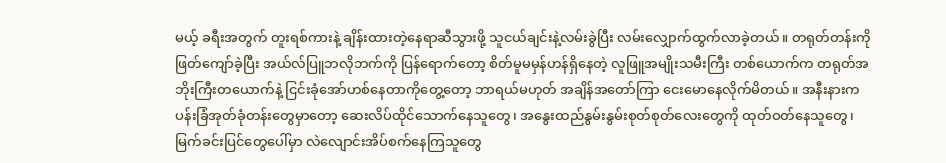မယ့် ခရီးအတွက် တူးရစ်ကားနဲ့ ချိန်းထားတဲ့နေရာဆီသွားဖို့ သူငယ်ချင်းနဲ့လမ်းခွဲပြီး လမ်းလျှောက်ထွက်လာခဲ့တယ်။ တရုတ်တန်းကို ဖြတ်ကျော်ခဲ့ပြီး အယ်လ်ပြူဘလိုဘက်ကို ပြန်ရောက်တော့ စိတ်မူမမှန်ဟန်ရှိနေတဲ့ လူဖြူအမျိုးသမီးကြီး တစ်ယောက်က တရုတ်အဘိုးကြီးတယောက်နဲ့ ငြင်းခုံအော်ဟစ်နေတာကိုတွေ့တော့ ဘာရယ်မဟုတ် အချိန်အတော်ကြာ ငေးမောနေလိုက်မိတယ်။ အနီးနားက ပန်းခြံအုတ်ခုံတန်းတွေမှာတော့ ဆေးလိပ်ထိုင်သောက်နေသူတွေ၊ အနွေးထည်နွမ်းနွမ်းစုတ်စုတ်လေးတွေကို ထုတ်ဝတ်နေသူတွေ၊ မြက်ခင်းပြင်တွေပေါ်မှာ လဲလျောင်းအိပ်စက်နေကြသူတွေ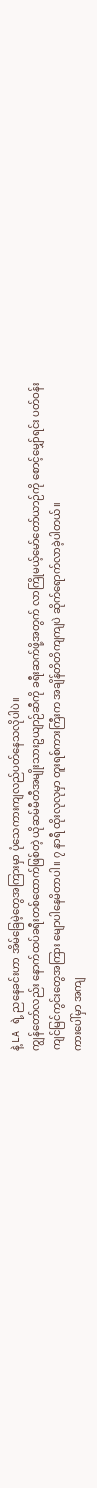နဲ့ LA ရဲ့ ညနေခင်းဟာ အိမ်ခြေမဲ့တွေအကြားမှာ ပုံသေကားကျလည်ပတ်နေသလိုပါပဲ။
ကျွန်တော်လည်း နောက်ထပ်ခရီးတစ်ထောက်ဖြစ်တဲ့ ယိုဆမ်မီတီအမျိုးသားဥယျာဉ်ဆီကို ခရီးဆက်ဖို့အတွက် လာကြိုမယ့်မော်တော်ယာဉ်ကို စောင့်မျှော်ရင်း ပတ်ဝန်းကျင်မြင်ကွင်းတွေအကြား မျောပါနေမိတာပါ။ ၇ နာရီ ထိုးလုလုမှာ တူးရစ်ကားကြီးက အချိန်တိတိကျကျပဲ ဆိုက်ရောက်လာခဲ့ပါတယ်။
ကားပေါ်မှာ အကျ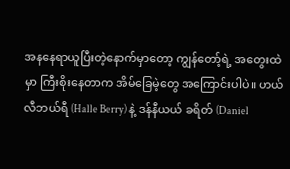အနနေရာယူပြီးတဲ့နောက်မှာတော့ ကျွန်တော့်ရဲ့ အတွေးထဲမှာ ကြီးစိုးနေတာက အိမ်ခြေမဲ့တွေ အကြောင်းပါပဲ။ ဟယ်လီဘယ်ရီ (Halle Berry) နဲ့ ဒန်နီယယ် ခရိတ် (Daniel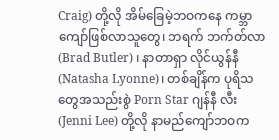Craig) တို့လို အိမ်ခြေမဲ့ဘဝကနေ ကမ္ဘာကျော်ဖြစ်လာသူတွေ၊ ဘရက် ဘက်တ်လာ (Brad Butler) ၊ နာတာရှာ လိုင်ယွန်နီ (Natasha Lyonne)၊ တစ်ချိန်က ပုရိသတွေအသည်းစွဲ Porn Star ဂျန်နီ လီး (Jenni Lee) တို့လို နာမည်ကျော်ဘဝက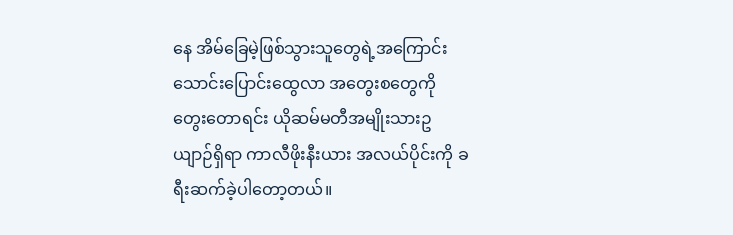နေ အိမ်ခြေမဲ့ဖြစ်သွားသူတွေရဲ့အကြောင်း သောင်းပြောင်းထွေလာ အတွေးစတွေကို တွေးတောရင်း ယိုဆမ်မတီအမျိုးသားဥယျာဉ်ရှိရာ ကာလီဖိုးနီးယား အလယ်ပိုင်းကို ခရီးဆက်ခဲ့ပါတော့တယ်။